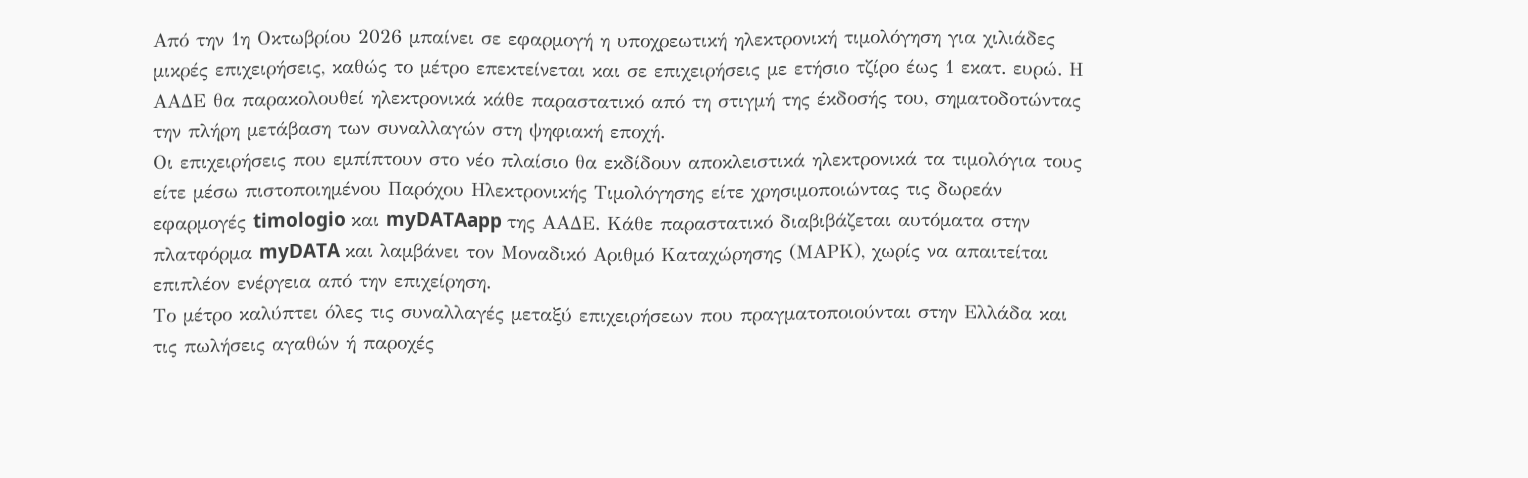Από την 1η Οκτωβρίου 2026 μπαίνει σε εφαρμογή η υποχρεωτική ηλεκτρονική τιμολόγηση για χιλιάδες μικρές επιχειρήσεις, καθώς το μέτρο επεκτείνεται και σε επιχειρήσεις με ετήσιο τζίρο έως 1 εκατ. ευρώ. Η ΑΑΔΕ θα παρακολουθεί ηλεκτρονικά κάθε παραστατικό από τη στιγμή της έκδοσής του, σηματοδοτώντας την πλήρη μετάβαση των συναλλαγών στη ψηφιακή εποχή.
Οι επιχειρήσεις που εμπίπτουν στο νέο πλαίσιο θα εκδίδουν αποκλειστικά ηλεκτρονικά τα τιμολόγια τους είτε μέσω πιστοποιημένου Παρόχου Ηλεκτρονικής Τιμολόγησης είτε χρησιμοποιώντας τις δωρεάν εφαρμογές timologio και myDATAapp της ΑΑΔΕ. Κάθε παραστατικό διαβιβάζεται αυτόματα στην πλατφόρμα myDATA και λαμβάνει τον Μοναδικό Αριθμό Καταχώρησης (ΜΑΡΚ), χωρίς να απαιτείται επιπλέον ενέργεια από την επιχείρηση.
Το μέτρο καλύπτει όλες τις συναλλαγές μεταξύ επιχειρήσεων που πραγματοποιούνται στην Ελλάδα και τις πωλήσεις αγαθών ή παροχές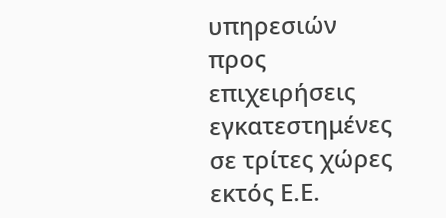υπηρεσιών προς επιχειρήσεις εγκατεστημένες σε τρίτες χώρες εκτός Ε.Ε.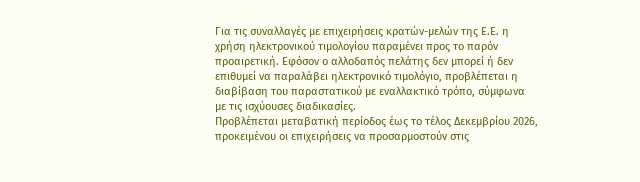Για τις συναλλαγές με επιχειρήσεις κρατών-μελών της Ε.Ε. η χρήση ηλεκτρονικού τιμολογίου παραμένει προς το παρόν προαιρετική. Εφόσον ο αλλοδαπός πελάτης δεν μπορεί ή δεν επιθυμεί να παραλάβει ηλεκτρονικό τιμολόγιο, προβλέπεται η διαβίβαση του παραστατικού με εναλλακτικό τρόπο, σύμφωνα με τις ισχύουσες διαδικασίες.
Προβλέπεται μεταβατική περίοδος έως το τέλος Δεκεμβρίου 2026, προκειμένου οι επιχειρήσεις να προσαρμοστούν στις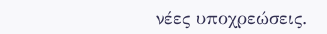νέες υποχρεώσεις.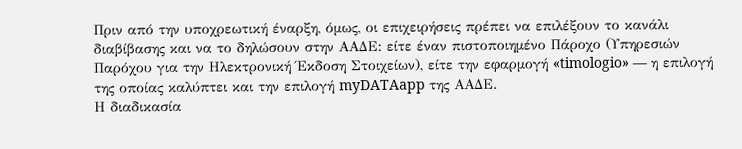Πριν από την υποχρεωτική έναρξη, όμως, οι επιχειρήσεις πρέπει να επιλέξουν το κανάλι διαβίβασης και να το δηλώσουν στην ΑΑΔΕ: είτε έναν πιστοποιημένο Πάροχο (Υπηρεσιών Παρόχου για την Ηλεκτρονική Έκδοση Στοιχείων), είτε την εφαρμογή «timologio» — η επιλογή της οποίας καλύπτει και την επιλογή myDATAapp της ΑΑΔΕ.
Η διαδικασία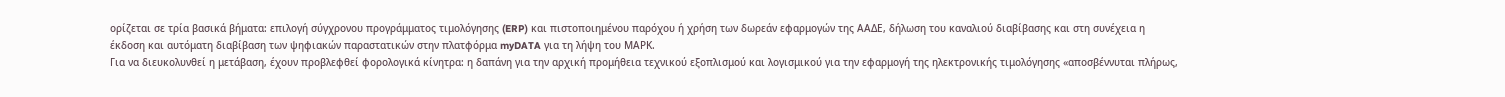ορίζεται σε τρία βασικά βήματα: επιλογή σύγχρονου προγράμματος τιμολόγησης (ERP) και πιστοποιημένου παρόχου ή χρήση των δωρεάν εφαρμογών της ΑΑΔΕ, δήλωση του καναλιού διαβίβασης και στη συνέχεια η έκδοση και αυτόματη διαβίβαση των ψηφιακών παραστατικών στην πλατφόρμα myDATA για τη λήψη του ΜΑΡΚ.
Για να διευκολυνθεί η μετάβαση, έχουν προβλεφθεί φορολογικά κίνητρα: η δαπάνη για την αρχική προμήθεια τεχνικού εξοπλισμού και λογισμικού για την εφαρμογή της ηλεκτρονικής τιμολόγησης «αποσβέννυται πλήρως,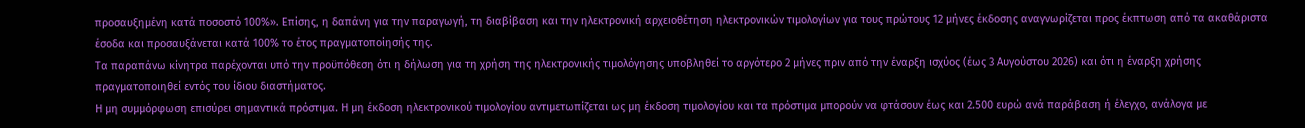προσαυξημένη κατά ποσοστό 100%». Επίσης, η δαπάνη για την παραγωγή, τη διαβίβαση και την ηλεκτρονική αρχειοθέτηση ηλεκτρονικών τιμολογίων για τους πρώτους 12 μήνες έκδοσης αναγνωρίζεται προς έκπτωση από τα ακαθάριστα έσοδα και προσαυξάνεται κατά 100% το έτος πραγματοποίησής της.
Τα παραπάνω κίνητρα παρέχονται υπό την προϋπόθεση ότι η δήλωση για τη χρήση της ηλεκτρονικής τιμολόγησης υποβληθεί το αργότερο 2 μήνες πριν από την έναρξη ισχύος (έως 3 Αυγούστου 2026) και ότι η έναρξη χρήσης πραγματοποιηθεί εντός του ίδιου διαστήματος.
Η μη συμμόρφωση επισύρει σημαντικά πρόστιμα. Η μη έκδοση ηλεκτρονικού τιμολογίου αντιμετωπίζεται ως μη έκδοση τιμολογίου και τα πρόστιμα μπορούν να φτάσουν έως και 2.500 ευρώ ανά παράβαση ή έλεγχο, ανάλογα με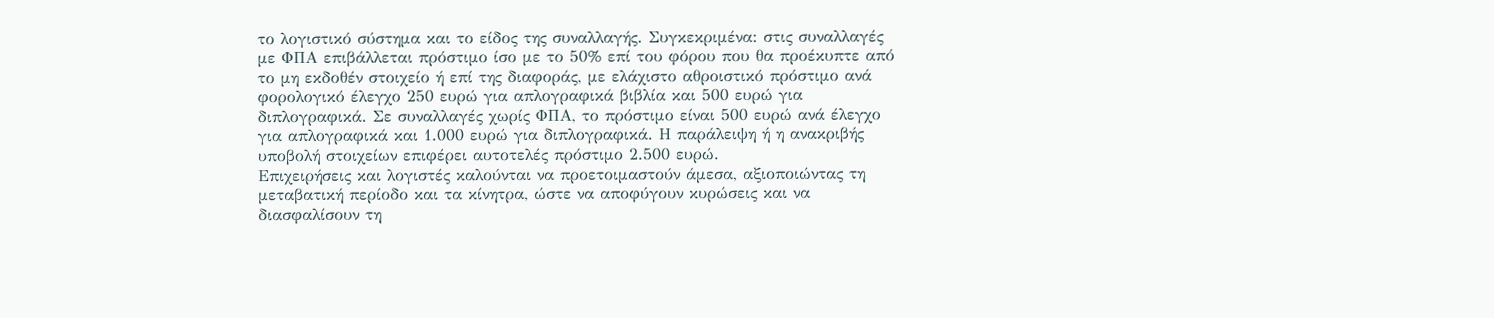το λογιστικό σύστημα και το είδος της συναλλαγής. Συγκεκριμένα: στις συναλλαγές με ΦΠΑ επιβάλλεται πρόστιμο ίσο με το 50% επί του φόρου που θα προέκυπτε από το μη εκδοθέν στοιχείο ή επί της διαφοράς, με ελάχιστο αθροιστικό πρόστιμο ανά φορολογικό έλεγχο 250 ευρώ για απλογραφικά βιβλία και 500 ευρώ για διπλογραφικά. Σε συναλλαγές χωρίς ΦΠΑ, το πρόστιμο είναι 500 ευρώ ανά έλεγχο για απλογραφικά και 1.000 ευρώ για διπλογραφικά. Η παράλειψη ή η ανακριβής υποβολή στοιχείων επιφέρει αυτοτελές πρόστιμο 2.500 ευρώ.
Επιχειρήσεις και λογιστές καλούνται να προετοιμαστούν άμεσα, αξιοποιώντας τη μεταβατική περίοδο και τα κίνητρα, ώστε να αποφύγουν κυρώσεις και να διασφαλίσουν τη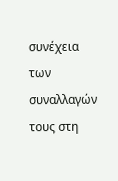συνέχεια των συναλλαγών τους στη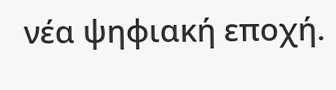νέα ψηφιακή εποχή.